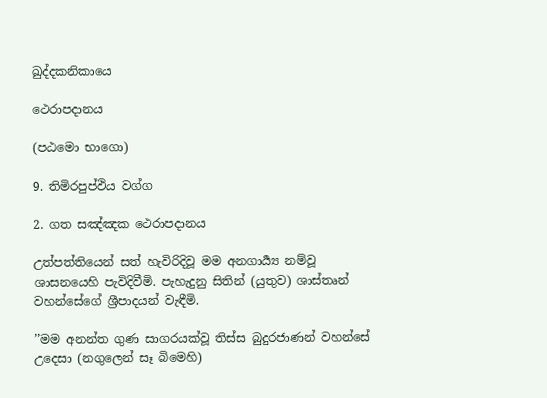ඛුද්දකනිකායෙ

ථෙරාපදානය

(පඨමො භාගො)

9. තිමිරපුප්ඵිය වග්ග

2. ගත සඤ්ඤක ථෙරාපදානය

උත්පත්තියෙන් සත් හැවිරිදිවූ මම අනගාර්‍ය්‍ය නම්වූ ශාසනයෙහි පැවිදිවීමි. පැහැදුනු සිතින් (යුතුව) ශාස්තෘන් වහන්සේගේ ශ්‍රීපාදයන් වැඳීමි.

’’මම අනන්ත ගුණ සාගරයක්වූ තිස්ස බුදුරජාණන් වහන්සේ උදෙසා (නගුලෙන් සෑ බිමෙහි)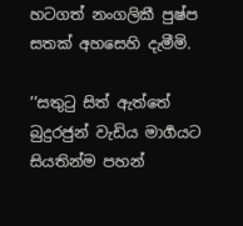හටගත් නංගලිකී පුෂ්ප සතක් අහසෙහි දැමීමි.

’’සතුටු සිත් ඇත්තේ බුදුරජුන් වැඩිය මාර්‍ගයට සියතින්ම පහන්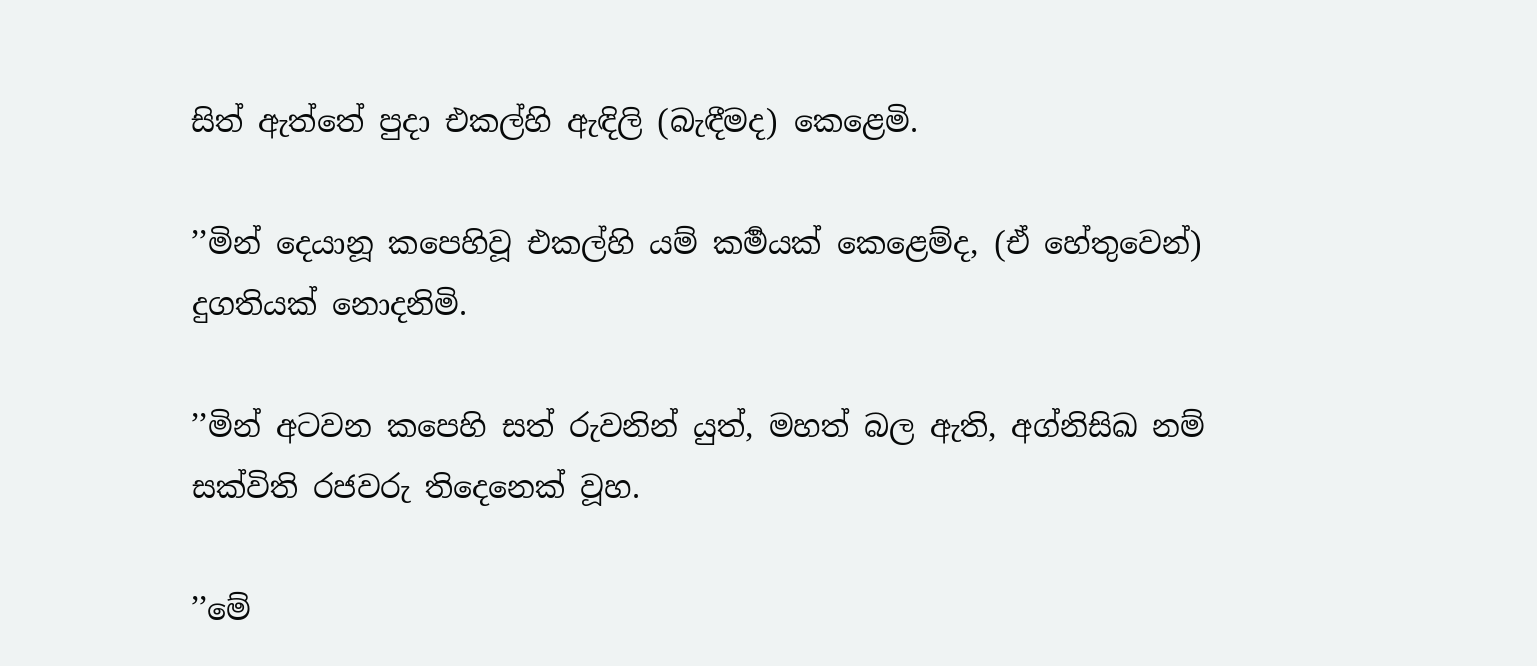සිත් ඇත්තේ පුදා එකල්හි ඇඳිලි (බැඳීමද) කෙළෙමි.

’’මින් දෙයානූ කපෙහිවූ එකල්හි යම් කර්‍මයක් කෙළෙම්ද, (ඒ හේතුවෙන්) දුගතියක් නොදනිමි.

’’මින් අටවන කපෙහි සත් රුවනින් යුත්, මහත් බල ඇති, අග්නිසිඛ නම් සක්විති රජවරු තිදෙනෙක් වූහ.

’’මේ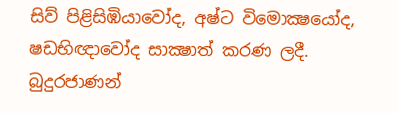සිව් පිළිසිඹියාවෝද, අෂ්ට විමොක්‍ෂයෝද, ෂඩභිඥාවෝද සාක්‍ෂාත් කරණ ලදී. බුදුරජාණන්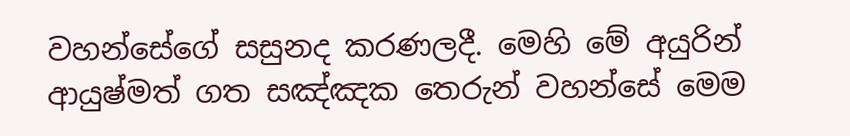වහන්සේගේ සසුනද කරණලදී. මෙහි මේ අයුරින් ආයුෂ්මත් ගත සඤ්ඤක තෙරුන් වහන්සේ මෙම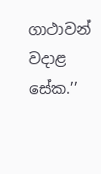ගාථාවන් වදාළ සේක.’’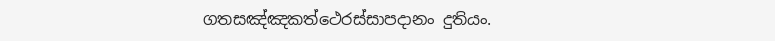ගතසඤ්ඤකත්ථෙරස්සාපදානං දුතියං.